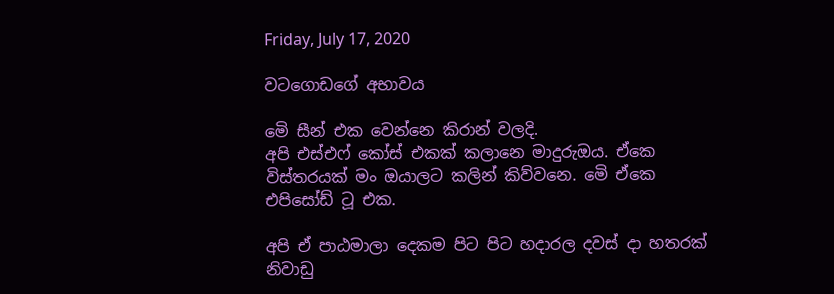Friday, July 17, 2020

වටගොඩගේ අභාවය

මෙි සීන් එක වෙන්නෙ කිරාන් වලදි.
අපි එස්එෆ් කෝස් එකක් කලානෙ මාදුරුඔය. ඒකෙ විස්තරයක් මං ඔයාලට කලින් කිව්වනෙ. මෙි ඒකෙ එපිසෝඩ් ටූ එක.

අපි ඒ පාඨමාලා දෙකම පිට පිට හදාරල දවස් දා හතරක් නිවාඩු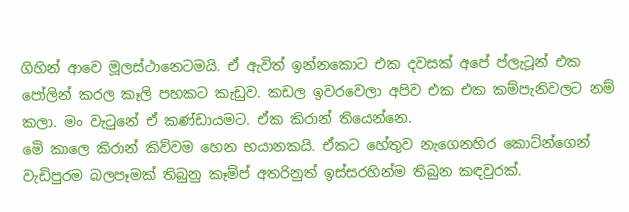ගිහින් ආවෙ මූලස්ථානෙටමයි. ඒ ඇවිත් ඉන්නකොට එක දවසක් අපේ ප්ලැටූන් එක පෝලින් කරල කෑලි පහකට කැඩුව. කඩල ඉවරවෙලා අපිව එක එක කම්පැනිවලට නම් කලා. මං වැටුනේ ඒ කණ්ඩායමට. ඒක කිරාන් තියෙන්නෙ.
මෙි කාලෙ කිරාන් කිව්වම හෙන භයානකයි. ඒකට හේතුව නැගෙනහිර කොට්න්ගෙන් වැඩිපුරම බලපෑමක් තිබුනු කෑම්ප් අතරිනුත් ඉස්සරහින්ම තිබුන කඳවුරක්.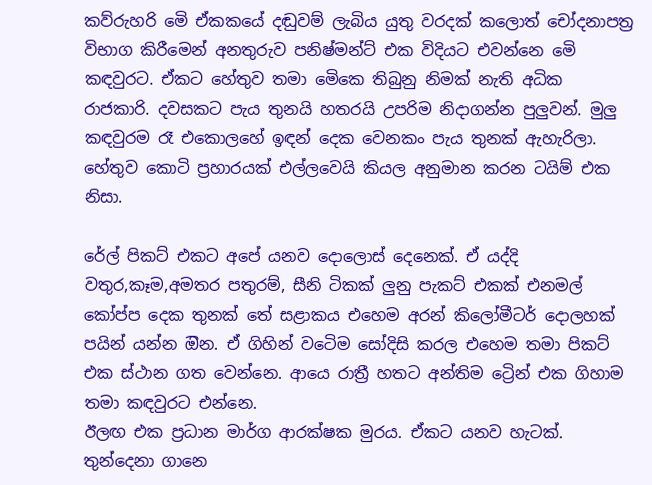කව්රුහරි මෙි ඒකකයේ දඬුවම් ලැබිය යුතු වරදක් කලොත් චෝදනාපත්‍ර විභාග කිරීමෙන් අනතුරුව පනිෂ්මන්ට් එක විදියට එවන්නෙ මෙි කඳවුරට. ඒකට හේතුව තමා මෙිකෙ තිබුනු නිමක් නැති අධික රාජකාරි. දවසකට පැය තුනයි හතරයි උපරිම නිදාගන්න පුලුවන්. මුලු කඳවුරම රෑ එකොලහේ ඉඳන් දෙක වෙනකං පැය තුනක් ඇහැරිලා. හේතුව කොටි ප්‍රහාරයක් එල්ලවෙයි කියල අනුමාන කරන ටයිම් එක නිසා.

රේල් පිකට් එකට අපේ යනව දොලොස් දෙනෙක්. ඒ යද්දි වතුර,කෑම,අමතර පතුරම්, සීනි ටිකක් ලුනු පැකට් එකක් එනමල් කෝප්ප දෙක තුනක් තේ සළාකය එහෙම අරන් කිලෝමීටර් දොලහක් පයින් යන්න ඔින. ඒ ගිහින් වටෙිම සෝදිසි කරල එහෙම තමා පිකට් එක ස්ථාන ගත වෙන්නෙ. ආයෙ රාත්‍රී හතට අන්තිම ට්‍රෙින් එක ගිහාම තමා කඳවුරට එන්නෙ.
ඊලඟ එක ප්‍රධාන මාර්ග ආරක්ෂක මුරය. ඒකට යනව හැටක්. තුන්දෙනා ගානෙ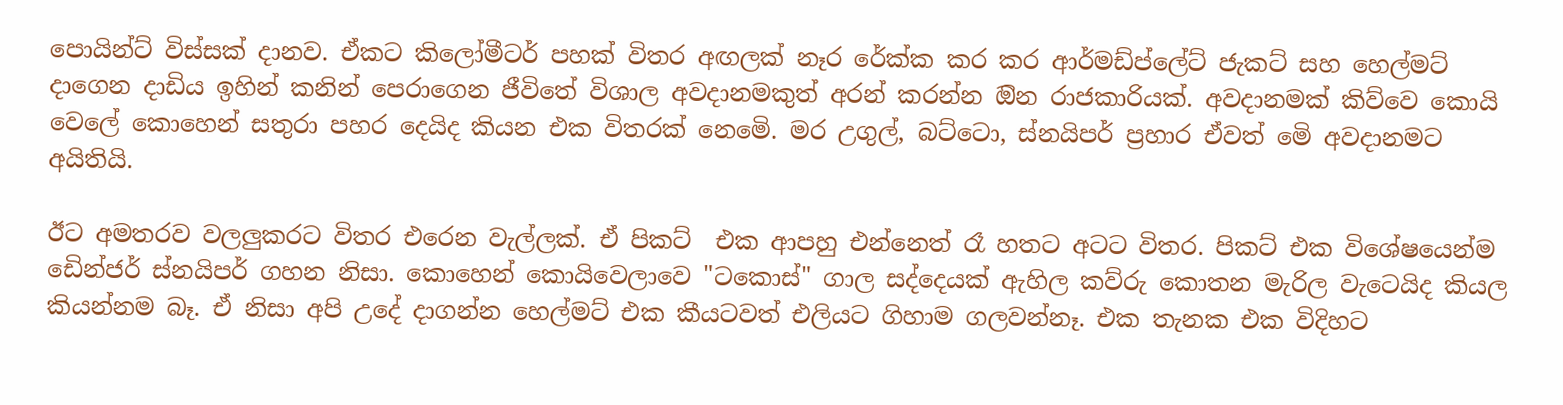පොයින්ට් විස්සක් දානව. ඒකට කිලෝමීටර් පහක් විතර අඟලක් නෑර රේක්ක කර කර ආර්මඩ්ප්ලේට් ජැකට් සහ හෙල්මට් දාගෙන දාඩිය ඉහින් කනින් පෙරාගෙන ජීවිතේ විශාල අවදානමකුත් අරන් කරන්න ඔින රාජකාරියක්. අවදානමක් කිව්වෙ කොයි වෙලේ කොහෙන් සතුරා පහර දෙයිද කියන එක විතරක් නෙමෙි. මර උගුල්, බට්ටො, ස්නයිපර් ප්‍රහාර ඒවත් මෙි අවදානමට අයිතියි.

ඊට අමතරව වලලුකරට විතර එරෙන වැල්ලක්. ඒ පිකට්  එක ආපහු එන්නෙත් රෑ හතට අටට විතර. පිකට් එක විශේෂයෙන්ම ඩෙින්ජර් ස්නයිපර් ගහන නිසා. කොහෙන් කොයිවෙලාවෙ "ටකොස්" ගාල සද්දෙයක් ඇහිල කව්රු කොතන මැරිල වැටෙයිද කියල කියන්නම බෑ. ඒ නිසා අපි උදේ දාගන්න හෙල්මට් එක කීයටවත් එලියට ගිහාම ගලවන්නෑ. එක තැනක එක විදිහට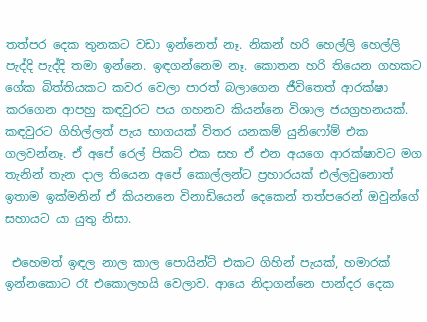තත්පර දෙක තුනකට වඩා ඉන්නෙත් නෑ. නිකන් හරි හෙල්ලි හෙල්ලි පැද්දි පැද්දි තමා ඉන්නෙ. ඉඳගන්නෙම නෑ. කොතන හරි තියෙන ගහකට ගේක බිත්තියකට කවර වෙලා පාරත් බලාගෙන ජීවිතෙත් ආරක්ෂා කරගෙන ආපහු කඳවුරට පය ගහනව කියන්නෙ විශාල ජයග්‍රහනයක්. කඳවුරට ගිහිල්ලත් පැය භාගයක් විතර යනකම් යුනිෆෝම් එක ගලවන්නෑ. ඒ අපේ රෙල් පිකට් එක සහ ඒ එන අයගෙ ආරක්ෂාවට මග තැනින් තැන දාල තියෙන අපේ කොල්ලන්ට ප්‍රහාරයක් එල්ලවුනොත් ඉතාම ඉක්මනින් ඒ කියනනෙ විනාඩියෙන් දෙකෙන් තත්පරෙන් ඔවුන්ගේ සහායට යා යුතු නිසා.

 එහෙමත් ඉඳල නාල කාල පොයින්ට් එකට ගිහින් පැයක්, හමාරක් ඉන්නකොට රෑ එකොලහයි වෙලාව. ආයෙ නිදාගන්නෙ පාන්දර දෙක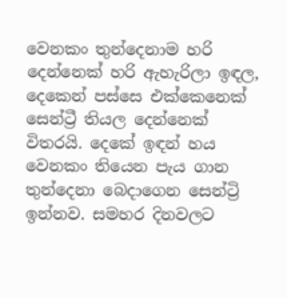වෙනකං තුන්දෙනාම හරි දෙන්නෙක් හරි ඇහැරිලා ඉඳල, දෙකෙන් පස්සෙ එක්කෙනෙක් සෙන්ට්‍රී තියල දෙන්නෙක් විතරයි. දෙකේ ඉඳන් හය වෙනකං තියෙන පැය ගාන තුන්දෙනා බෙදාගෙන සෙන්ට්‍රි ඉන්නව. සමහර දිනවලට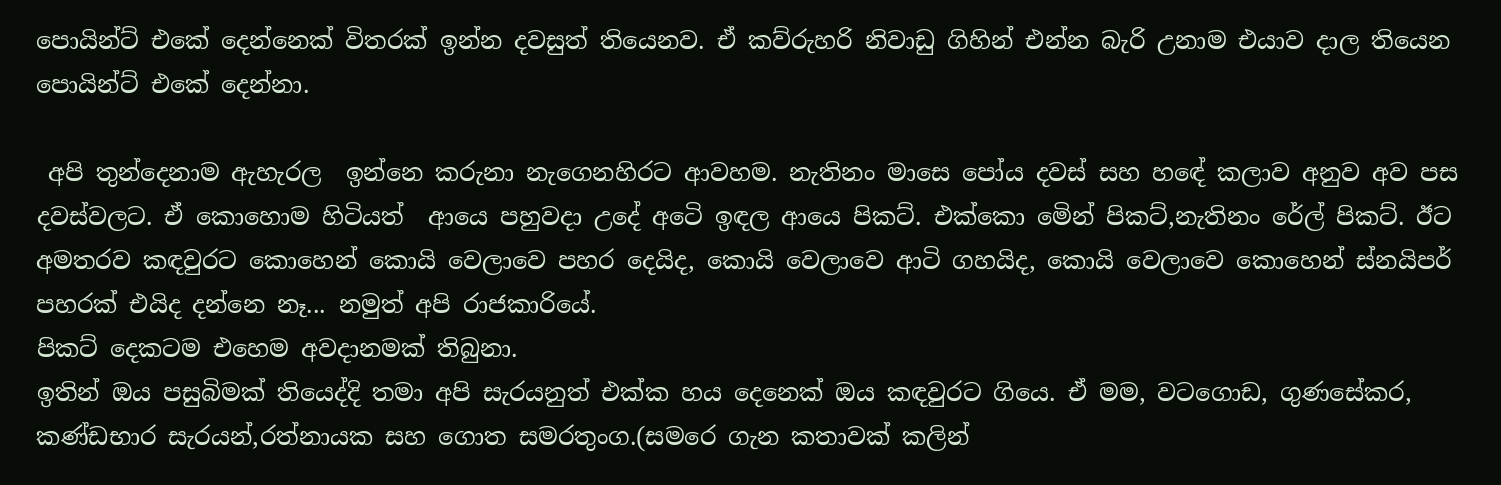පොයින්ට් එකේ දෙන්නෙක් විතරක් ඉන්න දවසුත් තියෙනව. ඒ කව්රුහරි නිවාඩු ගිහින් එන්න බැරි උනාම එයාව දාල තියෙන පොයින්ට් එකේ දෙන්නා.

 අපි තුන්දෙනාම ඇහැරල  ඉන්නෙ කරුනා නැගෙනහිරට ආවහම. නැතිනං මාසෙ පෝය දවස් සහ හඳේ කලාව අනුව අව පස දවස්වලට. ඒ කොහොම හිටියත්  ආයෙ පහුවදා උදේ අටෙි ඉඳල ආයෙ පිකට්. එක්කො මෙින් පිකට්,නැතිනං රේල් පිකට්. ඊට අමතරව කඳවුරට කොහෙන් කොයි වෙලාවෙ පහර දෙයිද, කොයි වෙලාවෙ ආටි ගහයිද, කොයි වෙලාවෙ කොහෙන් ස්නයිපර් පහරක් එයිද දන්නෙ නෑ... නමුත් අපි රාජකාරියේ.
පිකට් දෙකටම එහෙම අවදානමක් තිබුනා.
ඉතින් ඔය පසුබිමක් තියෙද්දි තමා අපි සැරයනුත් එක්ක හය දෙනෙක් ඔය කඳවුරට ගියෙ. ඒ මම, වටගොඩ, ගුණසේකර, කණ්ඩභාර සැරයන්,රත්නායක සහ ගොත සමරතුංග.(සමරෙ ගැන කතාවක් කලින්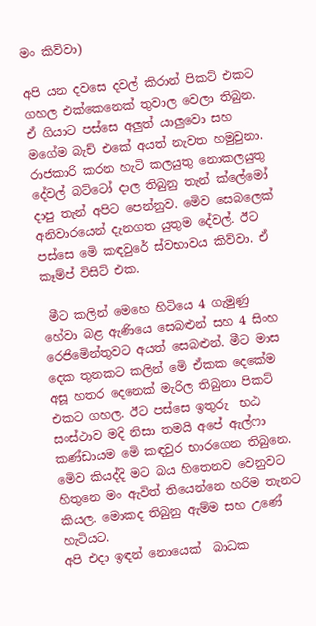මං කිව්වා)

අපි යන දවසෙ දවල් කිරාන් පිකට් එකට ගහල එක්කෙනෙක් තුවාල වෙලා තිබුන. ඒ ගියාට පස්සෙ අලුත් යාලුවො සහ මගේම බැච් එකේ අයත් නැවත හමුවුනා. රාජකාරි කරන හැටි කලයුතු නොකලයුතු දේවල් බට්ටෝ දාල තිබුනු තැන් ක්ලේමෝ දාපු තැන් අපිට පෙන්නුව. මෙිව සෙබලෙක් අනිවාරයෙන් දැනගත යුතුම දේවල්. ඊට පස්සෙ මෙි කඳවුරේ ස්වභාවය කිව්වා. ඒ කෑම්ප් විසිට් එක.

 මීට කලින් මෙහෙ හිටියෙ 4 ගැමුණු හේවා බළ ඇණියෙ සෙබළුන් සහ 4 සිංහ රෙජිමෙින්තුවට අයත් සෙබළුන්. මීට මාස දෙක තුනකට කලින් මෙි ඒකක දෙකේම අසූ හතර දෙනෙක් මැරිල තිබුනා පිකට් එකට ගහල. ඊට පස්සෙ ඉතුරු  භඨ සංස්ථාව මදි නිසා තමයි අපේ ඇල්ෆා කණ්ඩායම මෙි කඳවුර භාරගෙන තිබුනෙ.  මෙිව කියද්දි මට බය හිතෙනව වෙනුවට හිතුනෙ මං ඇවිත් තියෙන්නෙ හරිම තැනට කියල. මොකද තිබුනු ඇම්ම සහ උණේ හැටියට.
අපි එදා ඉඳන් නොයෙක්  බාධක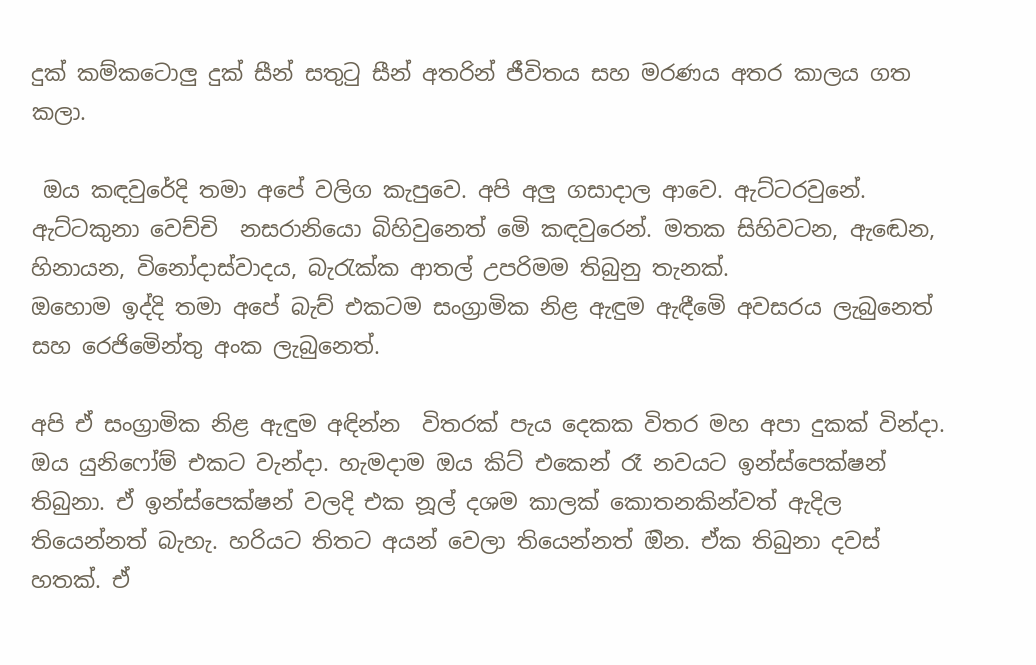දුක් කම්කටොලු දුක් සීන් සතුටු සීන් අතරින් ජීවිතය සහ මරණය අතර කාලය ගත කලා.

 ඔය කඳවුරේදි තමා අපේ වලිග කැපුවෙ. අපි අලු ගසාදාල ආවෙ. ඇට්ටරවුනේ. ඇට්ටකුනා වෙච්චි  නසරානියො බිහිවුනෙත් මෙි කඳවුරෙන්. මතක සිහිවටන, ඇඬෙන, හිනායන, විනෝදාස්වාදය, බැරැක්ක ආතල් උපරිමම තිබුනු තැනක්.
ඔහොම ඉද්දි තමා අපේ බැච් එකටම සංග්‍රාමික නිළ ඇඳුම ඇඳීමෙි අවසරය ලැබුනෙත් සහ රෙජිමෙින්තු අංක ලැබුනෙත්.

අපි ඒ සංග්‍රාමික නිළ ඇඳුම අඳින්න  විතරක් පැය දෙකක විතර මහ අපා දුකක් වින්දා. ඔය යුනිෆෝම් එකට වැන්දා. හැමදාම ඔය කිට් එකෙන් රෑ නවයට ඉන්ස්පෙක්ෂන් තිබුනා. ඒ ඉන්ස්පෙක්ෂන් වලදි එක නූල් දශම කාලක් කොතනකින්වත් ඇදිල තියෙන්නත් බැහැ. හරියට තිතට අයන් වෙලා තියෙන්නත් ඔින. ඒක තිබුනා දවස් හතක්. ඒ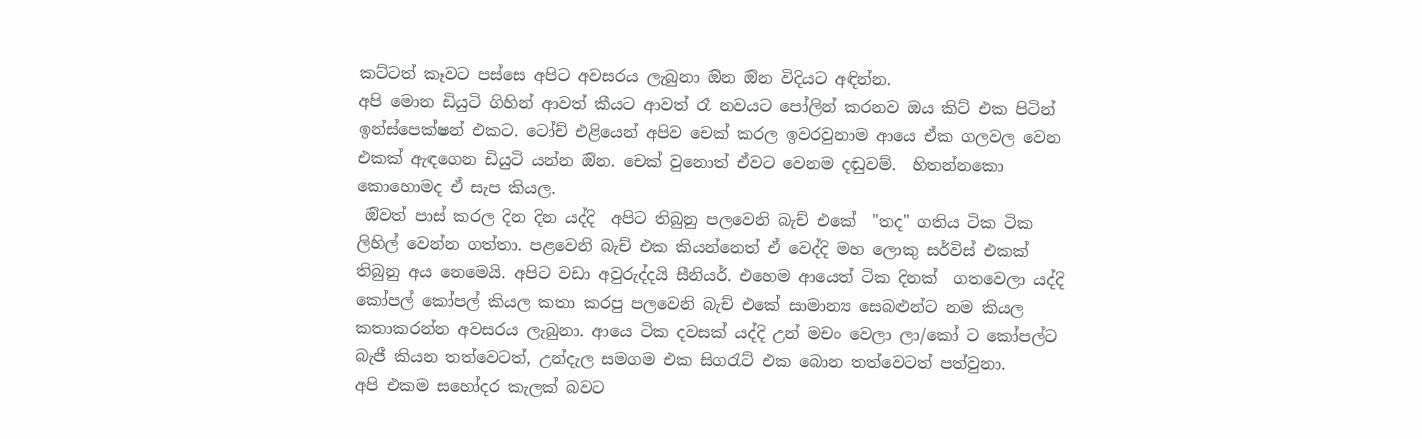කට්ටත් කෑවට පස්සෙ අපිට අවසරය ලැබුනා ඔින ඔින විදියට අඳින්න.
අපි මොන ඩියුටි ගිහින් ආවත් කීයට ආවත් රෑ නවයට පෝලින් කරනව ඔය කිට් එක පිටින් ඉන්ස්පෙක්ෂන් එකට. ටෝච් එළියෙන් අපිව චෙක් කරල ඉවරවුනාම ආයෙ ඒක ගලවල වෙන එකක් ඇඳගෙන ඩියුටි යන්න ඔින. චෙක් වුනොත් ඒවට වෙනම දඬුවම්.  හිතන්නකො කොහොමද ඒ සැප කියල.
 ඔිවත් පාස් කරල දින දින යද්දි  අපිට තිබුනු පලවෙනි බැච් එකේ  "තද" ගතිය ටික ටික ලිහිල් වෙන්න ගත්තා. පළවෙනි බැච් එක කියන්නෙත් ඒ වෙද්දි මහ ලොකු සර්විස් එකක් තිබුනු අය නෙමෙයි. අපිට වඩා අවුරුද්දයි සීනියර්. එහෙම ආයෙත් ටික දිනක්  ගතවෙලා යද්දි කෝපල් කෝපල් කියල කතා කරපු පලවෙනි බැච් එකේ සාමාන්‍ය සෙබළුන්ට නම කියල කතාකරන්න අවසරය ලැබුනා. ආයෙ ටික දවසක් යද්දි උන් මචං වෙලා ලා/කෝ ට කෝපල්ට බැජී කියන තත්වෙටත්, උන්දැල සමගම එක සිගරැට් එක බොන තත්වෙටත් පත්වුනා.
අපි එකම සහෝදර කැලක් බවට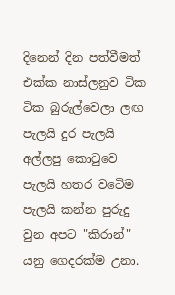දිනෙන් දින පත්වීමත් එක්ක නාස්ලනුව ටික ටික බුරුල්වෙලා ලඟ පැලයි දුර පැලයි අල්ලපු කොටුවෙ පැලයි හතර වටෙිම පැලයි කන්න පුරුදු වුන අපට "කිරාන්" යනු ගෙදරක්ම උනා.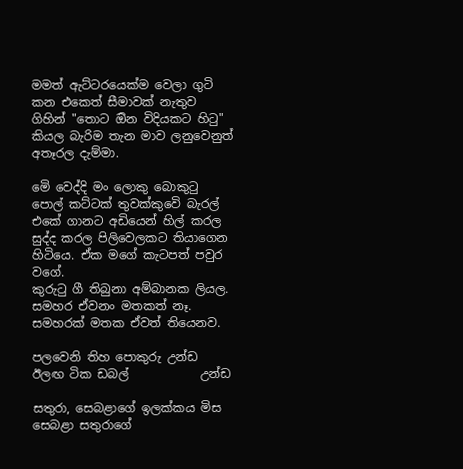මමත් ඇට්ටරයෙක්ම වෙලා ගුටි කන එකෙත් සීමාවක් නැතුව ගිහින් "තොට ඔින විදියකට හිටු" කියල බැරිම තැන මාව ලනුවෙනුත් අතෑරල දැම්මා.

මෙි වෙද්දි මං ලොකු බොකුටු පොල් කට්ටක් තුවක්කුවෙි බැරල් එකේ ගානට අඩියෙන් හිල් කරල සුද්ද කරල පිලිවෙලකට තියාගෙන හිටියෙ. ඒක මගේ කැටපත් පවුර වගේ.
කුරුටු ගී තිබුනා අම්බානක ලියල.
සමහර ඒවනං මතකත් නෑ. සමහරක් මතක ඒවත් තියෙනව.

පලවෙනි තිහ පොකුරු උන්ඩ
ඊලඟ ටික ඩබල්            උන්ඩ

සතුරා, සෙබළාගේ ඉලක්කය මිස සෙබළා සතුරාගේ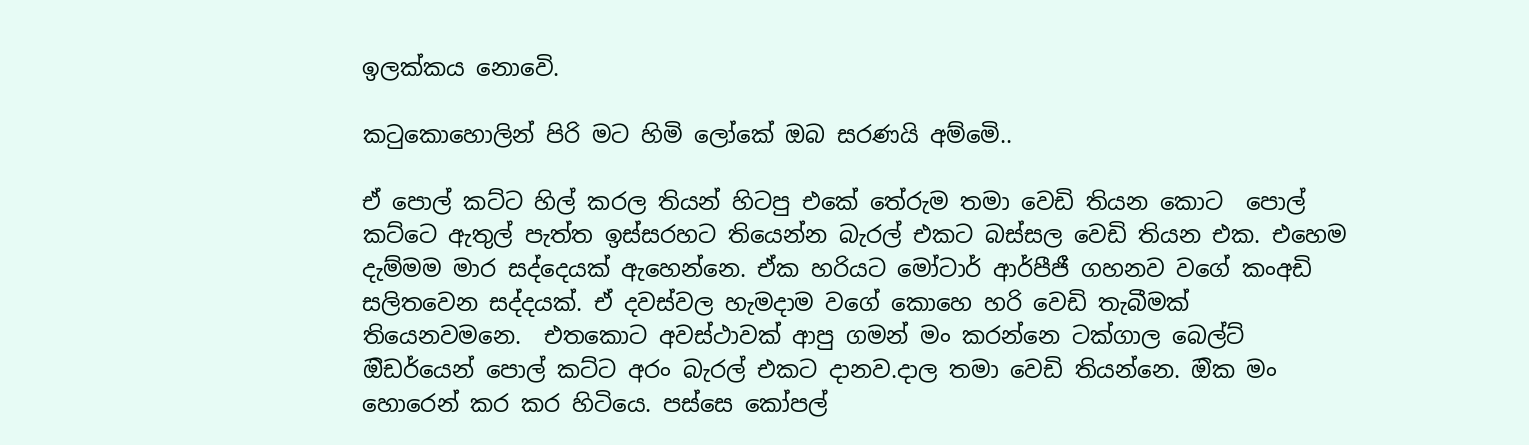ඉලක්කය නොවෙි.

කටුකොහොලින් පිරි මට හිමි ලෝකේ ඔබ සරණයි අම්මෙි..

ඒ පොල් කට්ට හිල් කරල තියන් හිටපු එකේ තේරුම තමා වෙඩි තියන කොට  පොල් කට්ටෙ ඇතුල් පැත්ත ඉස්සරහට තියෙන්න බැරල් එකට බස්සල වෙඩි තියන එක. එහෙම දැම්මම මාර සද්දෙයක් ඇහෙන්නෙ. ඒක හරියට මෝටාර් ආර්පීජී ගහනව වගේ කංඅඩි සලිතවෙන සද්දයක්. ඒ දවස්වල හැමදාම වගේ කොහෙ හරි වෙඩි තැබීමක් තියෙනවමනෙ.  එතකොට අවස්ථාවක් ආපු ගමන් මං කරන්නෙ ටක්ගාල බෙල්ට් ඔිඩර්යෙන් පොල් කට්ට අරං බැරල් එකට දානව.දාල තමා වෙඩි තියන්නෙ. ඔික මං හොරෙන් කර කර හිටියෙ. පස්සෙ කෝපල්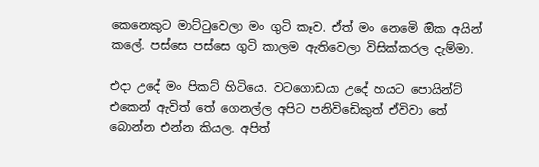කෙනෙකුට මාට්ටුවෙලා මං ගුටි කෑව. ඒත් මං නෙමෙි ඔික අයින් කලේ. පස්සෙ පස්සෙ ගුටි කාලම ඇතිවෙලා විසික්කරල දැම්මා.

එදා උදේ මං පිකට් හිටියෙ. වටගොඩයා උදේ හයට පොයින්ට් එකෙන් ඇවිත් තේ ගෙනල්ල අපිට පනිවිඩෙිකුත් ඒවිවා තේ බොන්න එන්න කියල. අපිත්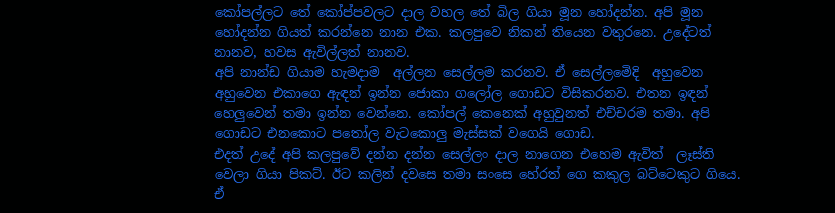කෝපල්ලට තේ කෝප්පවලට දාල වහල තේ බිල ගියා මූන හෝදන්න. අපි මූන හෝදන්න ගියත් කරන්නෙ නාන එක. කලපුවෙ නිකන් තියෙන වතුරනෙ. උදේටත් නානව, හවස ඇවිල්ලත් නානව.
අපි නාන්ඩ ගියාම හැමදාම  අල්ලන සෙල්ලම කරනව. ඒ සෙල්ලමෙිදි  අහුවෙන අහුවෙන එකාගෙ ඇඳන් ඉන්න ජොකා ගලෝල ගොඩට විසිකරනව. එතන ඉඳන් හෙලුවෙන් තමා ඉන්න වෙන්නෙ. කෝපල් කෙනෙක් අහුවුනත් එච්චරම තමා. අපි ගොඩට එනකොට පතෝල වැටකොලු මැස්සක් වගෙයි ගොඩ.
එදත් උදේ අපි කලපුවේ දන්න දන්න සෙල්ලං දාල නාගෙන එහෙම ඇවිත්  ලෑස්ති වෙලා ගියා පිකට්. ඊට කලින් දවසෙ තමා සංසෙ හේරත් ගෙ කකුල බට්ටෙකුට ගියෙ. ඒ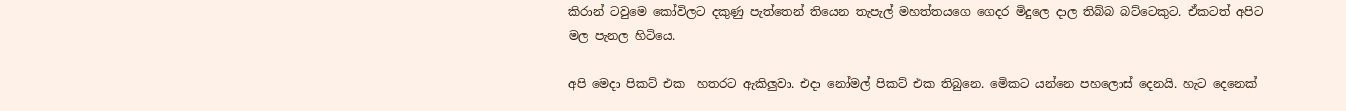කිරාන් ටවුමෙ කෝවිලට දකුණු පැත්තෙන් තියෙන තැපැල් මහත්තයගෙ ගෙදර මිදුලෙ දාල තිබ්බ බට්ටෙකුට. ඒකටත් අපිට මල පැනල හිටියෙ.

අපි මෙදා පිකට් එක  හතරට ඇකිලුවා. එදා නෝමල් පිකට් එක තිබුනෙ. මෙිකට යන්නෙ පහලොස් දෙනයි. හැට දෙනෙක්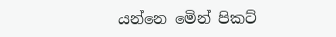යන්නෙ මෙින් පිකට්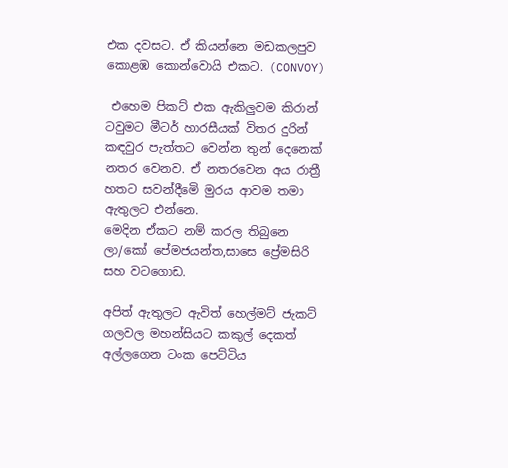එක දවසට. ඒ කියන්නෙ මඩකලපුව කොළඹ කොන්වොයි එකට. (CONVOY)

 එහෙම පිකට් එක ඇකිලුවම කිරාන් ටවුමට මීටර් හාරසීයක් විතර දුරින් කඳවුර පැත්තට වෙන්න තුන් දෙනෙක් නතර වෙනව. ඒ නතරවෙන අය රාත්‍රී හතට සවන්දීමෙි මුරය ආවම තමා  ඇතුලට එන්නෙ.
මෙදින ඒකට නම් කරල තිබුනෙ ලා/කෝ පේමජයන්ත,සාසෙ ප්‍රේමසිරි සහ වටගොඩ.

අපිත් ඇතුලට ඇවිත් හෙල්මට් ජැකට් ගලවල මහන්සියට කකුල් දෙකත් අල්ලගෙන ටංක පෙට්ටිය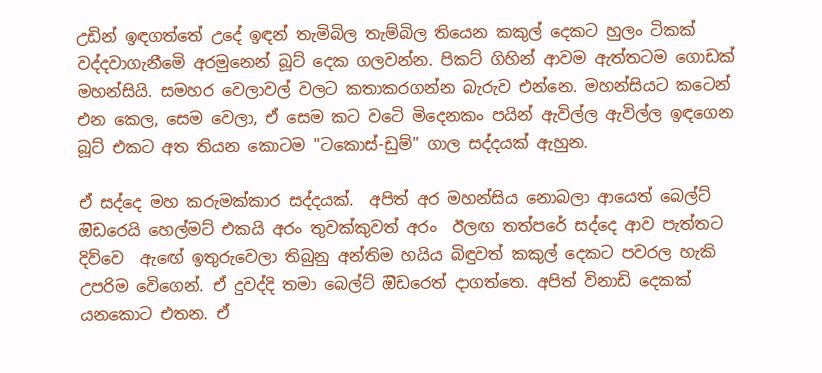උඩින් ඉඳගත්තේ උදේ ඉඳන් තැමිබිල තැම්බිල තියෙන කකුල් දෙකට හුලං ටිකක් වද්දවාගැනීමෙි අරමුනෙන් බූට් දෙක ගලවන්න. පිකට් ගිහින් ආවම ඇත්තටම ගොඩක් මහන්සියි. සමහර වෙලාවල් වලට කතාකරගන්න බැරුව එන්නෙ. මහන්සියට කටෙන් එන කෙල, සෙම වෙලා, ඒ සෙම කට වටෙි මිදෙනකං පයින් ඇවිල්ල ඇවිල්ල ඉඳගෙන බූට් එකට අත තියන කොටම "ටකොස්-ඩුම්" ගාල සද්දයක් ඇහුන.

ඒ සද්දෙ මහ කරුමක්කාර සද්දයක්.  අපිත් අර මහන්සිය නොබලා ආයෙත් බෙල්ට් ඔිඩරෙයි හෙල්මට් එකයි අරං තුවක්කුවත් අරං  ඊලඟ තත්පරේ සද්දෙ ආව පැත්තට දිව්වෙ  ඇඟේ ඉතුරුවෙලා තිබුනු අන්තිම හයිය බිඳුවත් කකුල් දෙකට පවරල හැකි උපරිම වෙිගෙන්. ඒ දුවද්දි තමා බෙල්ට් ඔිඩරෙත් දාගත්තෙ. අපිත් විනාඩි දෙකක් යනකොට එතන. ඒ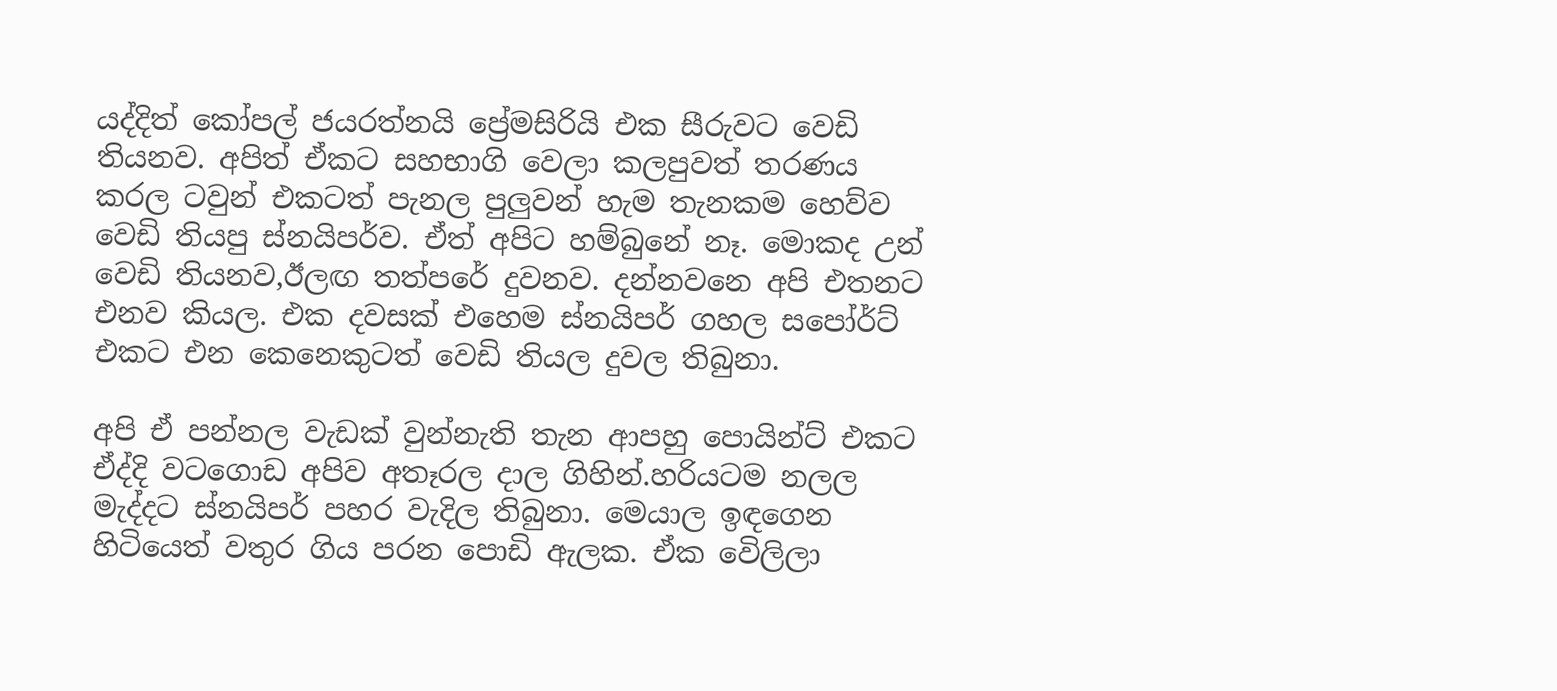යද්දිත් කෝපල් ජයරත්නයි ප්‍රේමසිරියි එක සීරුවට වෙඩි තියනව. අපිත් ඒකට සහභාගි වෙලා කලපුවත් තරණය කරල ටවුන් එකටත් පැනල පුලුවන් හැම තැනකම හෙව්ව වෙඩි තියපු ස්නයිපර්ව. ඒත් අපිට හම්බුනේ නෑ. මොකද උන් වෙඩි තියනව,ඊලඟ තත්පරේ දුවනව. දන්නවනෙ අපි එතනට එනව කියල. එක දවසක් එහෙම ස්නයිපර් ගහල සපෝර්ට් එකට එන කෙනෙකුටත් වෙඩි තියල දුවල තිබුනා.

අපි ඒ පන්නල වැඩක් වුන්නැති තැන ආපහු පොයින්ට් එකට ඒද්දි වටගොඩ අපිව අතෑරල දාල ගිහින්.හරියටම නලල මැද්දට ස්නයිපර් පහර වැදිල තිබුනා. මෙයාල ඉඳගෙන හිටියෙත් වතුර ගිය පරන පොඩි ඇලක. ඒක වෙිලිලා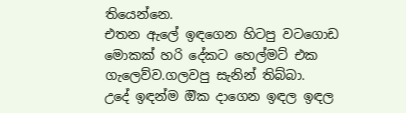තියෙන්නෙ.
එතන ඇලේ ඉඳගෙන හිටපු වටගොඩ මොකක් හරි දේකට හෙල්මට් එක ගැලෙව්ව.ගලවපු සැනින් තිබ්බා.
උදේ ඉඳන්ම ඔික දාගෙන ඉඳල ඉඳල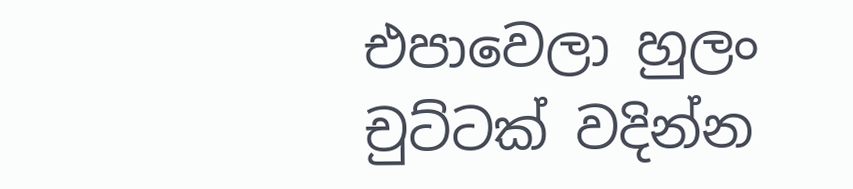එපාවෙලා හුලං චුට්ටක් වදින්න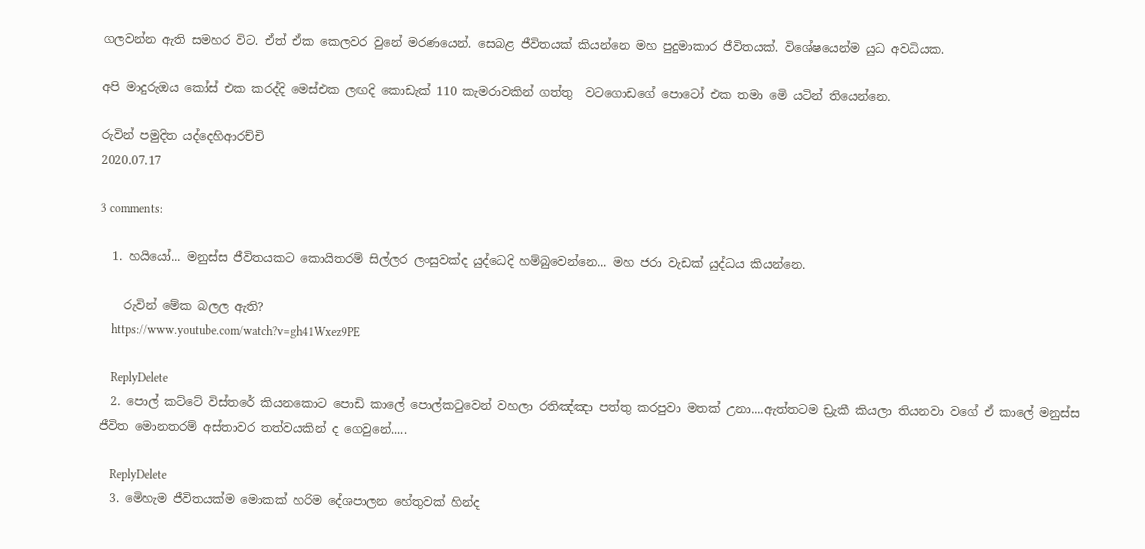ගලවන්න ඇති සමහර විට. ඒත් ඒක කෙලවර වුනේ මරණයෙන්. සෙබළ ජීවිතයක් කියන්නෙ මහ පුදුමාකාර ජීවිතයක්. විශේෂයෙන්ම යුධ අවධියක.

අපි මාදුරුඔය කෝස් එක කරද්දි මෙස්එක ලඟදි කොඩැක් 110 කැමරාවකින් ගත්තු  වටගොඩගේ පොටෝ එක තමා මෙි යටින් තියෙන්නෙ.

රුවින් පමුදිත යද්දෙහිආරච්චි
2020.07.17

3 comments:

  1. හයියෝ... මනුස්ස ජීවිතයකට කොයිතරම් සිල්ලර ලංසුවක්ද යුද්ධෙදි හම්බුවෙන්නෙ... මහ ජරා වැඩක් යුද්ධය කියන්නෙ.

    රුවින් මේක බලල ඇති?
    https://www.youtube.com/watch?v=gh41Wxez9PE

    ReplyDelete
  2. පොල් කට්ටේ විස්තරේ කියනකොට පොඩි කාලේ පොල්කටුවෙන් වහලා රතිඤ්ඤා පත්තු කරපුවා මතක් උනා....ඇත්තටම ඩ්‍රැකී කියලා තියනවා වගේ ඒ කාලේ මනුස්ස ජීවිත මොනතරම් අස්තාවර තත්වයකින් ද ගෙවුනේ.....

    ReplyDelete
  3. මෙිහැම ජීවිතයක්ම මොකක් හරිම දේශපාලන හේතුවක් හින්ද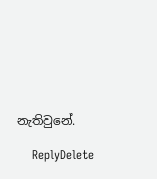නැතිවුනේ.

    ReplyDelete